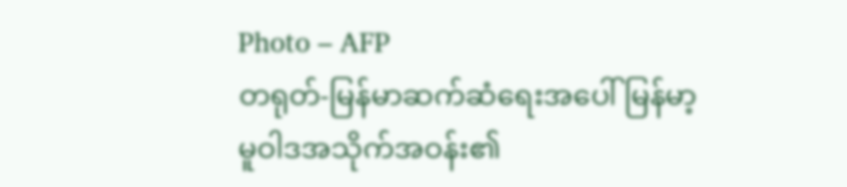Photo – AFP
တရုတ်-မြန်မာဆက်ဆံရေးအပေါ် မြန်မာ့မူဝါဒအသိုက်အဝန်း၏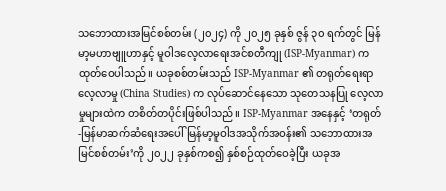သဘောထားအမြင်စစ်တမ်း (၂၀၂၄) ကို ၂၀၂၅ ခုနှစ် ဇွန် ၃၀ ရက်တွင် မြန်မာ့မဟာဗျူဟာနှင့် မူဝါဒလေ့လာရေးအင်စတီကျု (ISP-Myanmar) က ထုတ်ဝေပါသည်။ ယခုစစ်တမ်းသည် ISP-Myanmar ၏ တရုတ်ရေးရာလေ့လာမှု (China Studies) က လုပ်ဆောင်နေသော သုတေသနပြု လေ့လာမှုများထဲက တစိတ်တပိုင်းဖြစ်ပါသည်။ ISP-Myanmar အနေနှင့် ‘တရုတ်-မြန်မာဆက်ဆံရေးအပေါ် မြန်မာ့မူဝါဒအသိုက်အဝန်း၏ သဘောထားအမြင်စစ်တမ်း’ကို ၂၀၂၂ ခုနှစ်ကစ၍ နှစ်စဉ်ထုတ်ဝေခဲ့ပြီး ယခုအ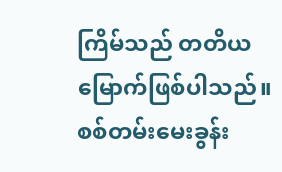ကြိမ်သည် တတိယမြောက်ဖြစ်ပါသည်။
စစ်တမ်းမေးခွန်း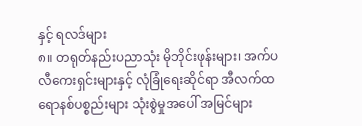နှင့် ရလဒ်များ
၈။ တရုတ်နည်းပညာသုံး မိုဘိုင်းဖုန်းများ၊ အက်ပလီကေးရှင်းများနှင့် လုံခြုံရေးဆိုင်ရာ အီလက်ထရောနစ်ပစ္စည်းများ သုံးစွဲမှုအပေါ် အမြင်များ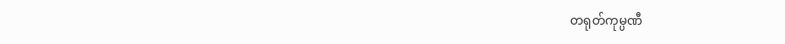တရုတ်ကုမ္ပဏီ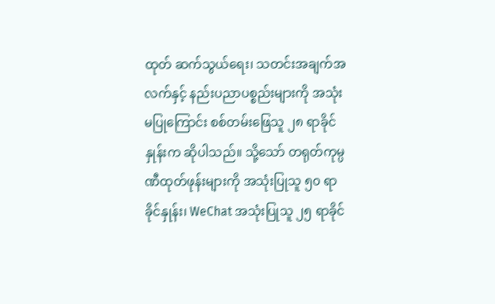ထုတ် ဆက်သွယ်ရေး၊ သတင်းအချက်အလက်နှင့် နည်းပညာပစ္စည်းများကို အသုံးမပြုကြောင်း စစ်တမ်းဖြေသူ ၂၈ ရာခိုင်နှုန်းက ဆိုပါသည်။ သို့သော် တရုတ်ကုမ္ပဏီထုတ်ဖုန်းများကို အသုံးပြုသူ ၅၀ ရာခိုင်နှုန်း၊ WeChat အသုံးပြုသူ ၂၅ ရာခိုင်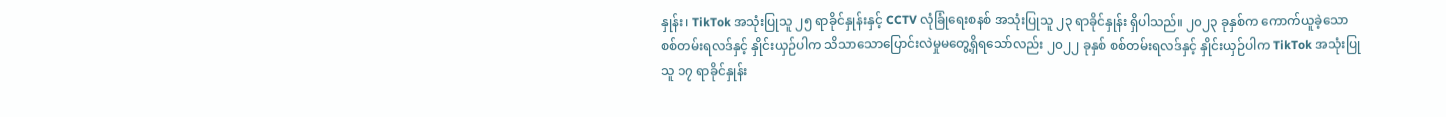နှုန်း၊ TikTok အသုံးပြုသူ ၂၅ ရာခိုင်နှုန်းနှင့် CCTV လုံခြုံရေးစနစ် အသုံးပြုသူ ၂၃ ရာခိုင်နှုန်း ရှိပါသည်။ ၂၀၂၃ ခုနှစ်က ကောက်ယူခဲ့သော စစ်တမ်းရလဒ်နှင့် နှိုင်းယှဉ်ပါက သိသာသောပြောင်းလဲမှုမတွေ့ရှိရသော်လည်း ၂၀၂၂ ခုနှစ် စစ်တမ်းရလဒ်နှင့် နှိုင်းယှဉ်ပါက TikTok အသုံးပြုသူ ၁၇ ရာခိုင်နှုန်း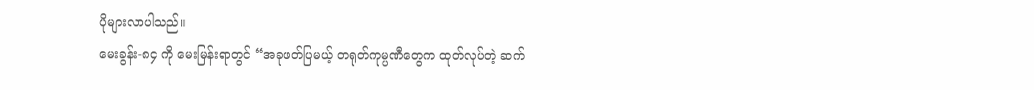ပိုများလာပါသည်။
မေးခွန်း-၈၄ ကို မေးမြန်းရာတွင် “အခုဖတ်ပြမယ့် တရုတ်ကုမ္ပဏီတွေက ထုတ်လုပ်တဲ့ ဆက်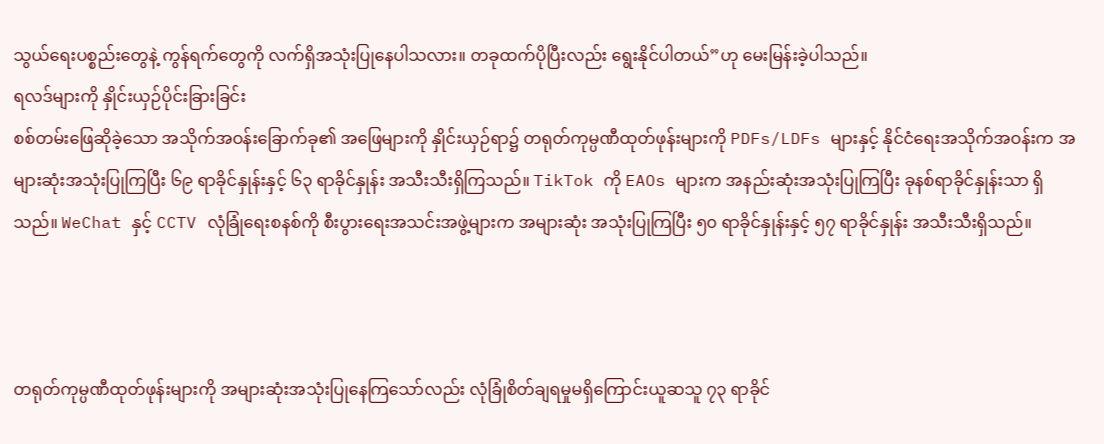သွယ်ရေးပစ္စည်းတွေနဲ့ ကွန်ရက်တွေကို လက်ရှိအသုံးပြုနေပါသလား။ တခုထက်ပိုပြီးလည်း ရွေးနိုင်ပါတယ်”ဟု မေးမြန်းခဲ့ပါသည်။
ရလဒ်များကို နှိုင်းယှဉ်ပိုင်းခြားခြင်း
စစ်တမ်းဖြေဆိုခဲ့သော အသိုက်အဝန်းခြောက်ခု၏ အဖြေများကို နှိုင်းယှဉ်ရာ၌ တရုတ်ကုမ္ပဏီထုတ်ဖုန်းများကို PDFs/LDFs များနှင့် နိုင်ငံရေးအသိုက်အဝန်းက အများဆုံးအသုံးပြုကြပြီး ၆၉ ရာခိုင်နှုန်းနှင့် ၆၃ ရာခိုင်နှုန်း အသီးသီးရှိကြသည်။ TikTok ကို EAOs များက အနည်းဆုံးအသုံးပြုကြပြီး ခုနစ်ရာခိုင်နှုန်းသာ ရှိသည်။ WeChat နှင့် CCTV လုံခြုံရေးစနစ်ကို စီးပွားရေးအသင်းအဖွဲ့များက အများဆုံး အသုံးပြုကြပြီး ၅၀ ရာခိုင်နှုန်းနှင့် ၅၇ ရာခိုင်နှုန်း အသီးသီးရှိသည်။



တရုတ်ကုမ္ပဏီထုတ်ဖုန်းများကို အများဆုံးအသုံးပြုနေကြသော်လည်း လုံခြုံစိတ်ချရမှုမရှိကြောင်းယူဆသူ ၇၃ ရာခိုင်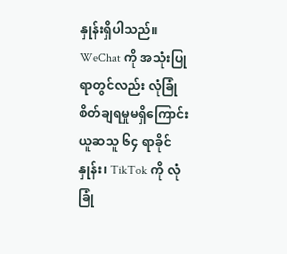နှုန်းရှိပါသည်။ WeChat ကို အသုံးပြုရာတွင်လည်း လုံခြုံစိတ်ချရမှုမရှိကြောင်းယူဆသူ ၆၄ ရာခိုင်နှုန်း၊ TikTok ကို လုံခြုံ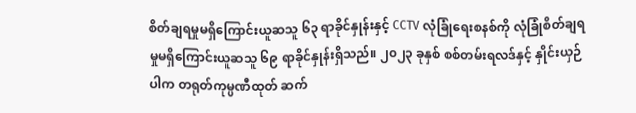စိတ်ချရမှုမရှိကြောင်းယူဆသူ ၆၃ ရာခိုင်နှုန်းနှင့် CCTV လုံခြုံရေးစနစ်ကို လုံခြုံစိတ်ချရမှုမရှိကြောင်းယူဆသူ ၆၉ ရာခိုင်နှုန်းရှိသည်။ ၂၀၂၃ ခုနှစ် စစ်တမ်းရလဒ်နှင့် နှိုင်းယှဉ်ပါက တရုတ်ကုမ္ပဏီထုတ် ဆက်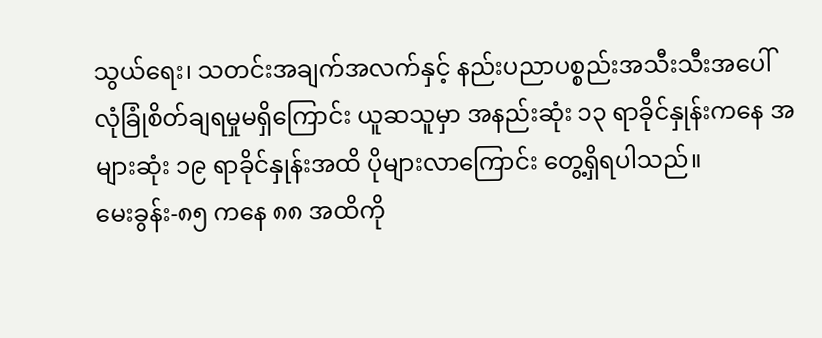သွယ်ရေး၊ သတင်းအချက်အလက်နှင့် နည်းပညာပစ္စည်းအသီးသီးအပေါ် လုံခြုံစိတ်ချရမှုမရှိကြောင်း ယူဆသူမှာ အနည်းဆုံး ၁၃ ရာခိုင်နှုန်းကနေ အများဆုံး ၁၉ ရာခိုင်နှုန်းအထိ ပိုများလာကြောင်း တွေ့ရှိရပါသည်။
မေးခွန်း-၈၅ ကနေ ၈၈ အထိကို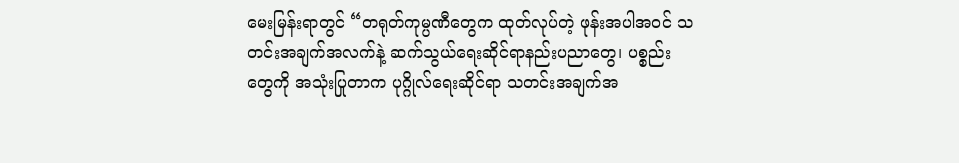မေးမြန်းရာတွင် “တရုတ်ကုမ္ပဏီတွေက ထုတ်လုပ်တဲ့ ဖုန်းအပါအဝင် သတင်းအချက်အလက်နဲ့ ဆက်သွယ်ရေးဆိုင်ရာနည်းပညာတွေ၊ ပစ္စည်းတွေကို အသုံးပြုတာက ပုဂ္ဂိုလ်ရေးဆိုင်ရာ သတင်းအချက်အ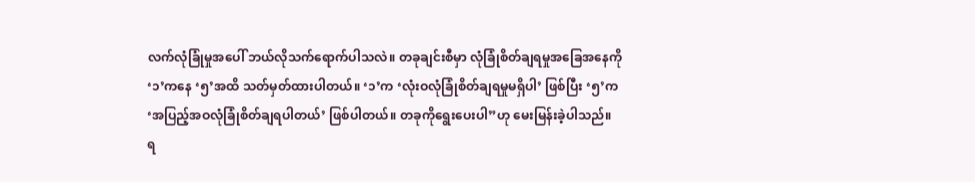လက်လုံခြုံမှုအပေါ် ဘယ်လိုသက်ရောက်ပါသလဲ။ တခုချင်းစီမှာ လုံခြုံစိတ်ချရမှုအခြေအနေကို ‘၁’ကနေ ‘၅’အထိ သတ်မှတ်ထားပါတယ်။ ‘၁’က ‘လုံးဝလုံခြုံစိတ်ချရမှုမရှိပါ’ ဖြစ်ပြီး ‘၅’က ‘အပြည့်အဝလုံခြုံစိတ်ချရပါတယ်’ ဖြစ်ပါတယ်။ တခုကိုရွေးပေးပါ”ဟု မေးမြန်းခဲ့ပါသည်။
ရ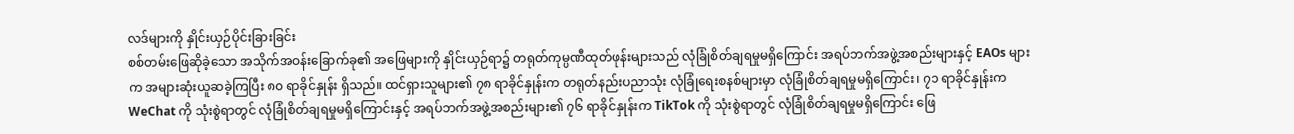လဒ်များကို နှိုင်းယှဉ်ပိုင်းခြားခြင်း
စစ်တမ်းဖြေဆိုခဲ့သော အသိုက်အဝန်းခြောက်ခု၏ အဖြေများကို နှိုင်းယှဉ်ရာ၌ တရုတ်ကုမ္ပဏီထုတ်ဖုန်းများသည် လုံခြုံစိတ်ချရမှုမရှိကြောင်း အရပ်ဘက်အဖွဲ့အစည်းများနှင့် EAOs များက အများဆုံးယူဆခဲ့ကြပြီး ၈၀ ရာခိုင်နှုန်း ရှိသည်။ ထင်ရှားသူများ၏ ၇၈ ရာခိုင်နှုန်းက တရုတ်နည်းပညာသုံး လုံခြုံရေးစနစ်များမှာ လုံခြုံစိတ်ချရမှုမရှိကြောင်း၊ ၇၁ ရာခိုင်နှုန်းက WeChat ကို သုံးစွဲရာတွင် လုံခြုံစိတ်ချရမှုမရှိကြောင်းနှင့် အရပ်ဘက်အဖွဲ့အစည်းများ၏ ၇၆ ရာခိုင်နှုန်းက TikTok ကို သုံးစွဲရာတွင် လုံခြုံစိတ်ချရမှုမရှိကြောင်း ဖြေ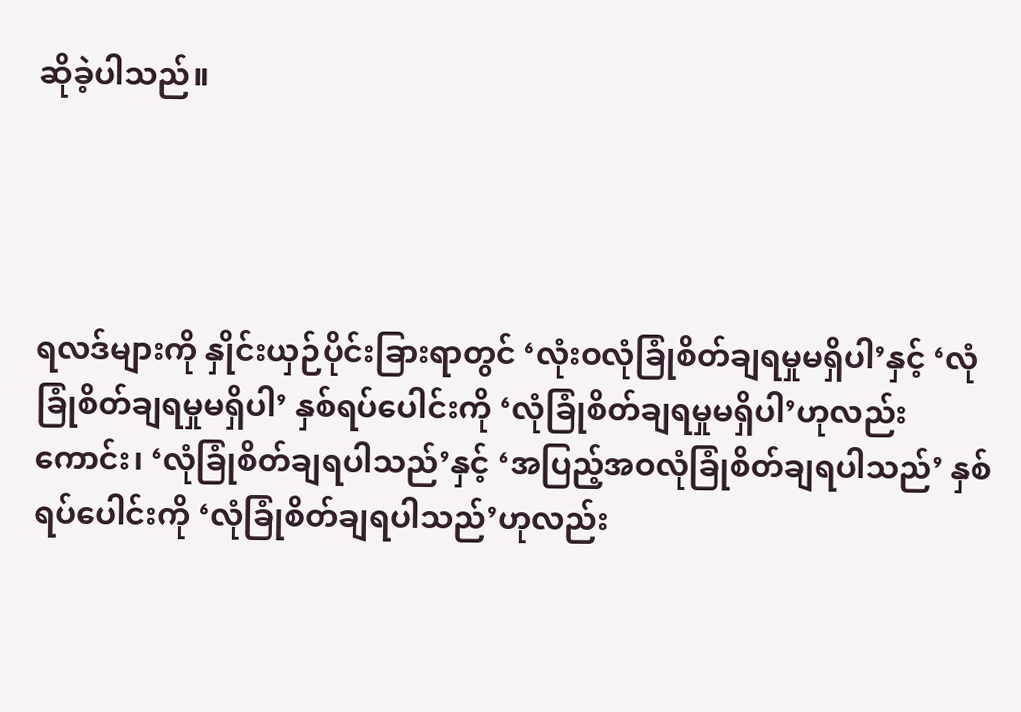ဆိုခဲ့ပါသည်။




ရလဒ်များကို နှိုင်းယှဉ်ပိုင်းခြားရာတွင် ‘လုံးဝလုံခြုံစိတ်ချရမှုမရှိပါ’နှင့် ‘လုံခြုံစိတ်ချရမှုမရှိပါ’ နှစ်ရပ်ပေါင်းကို ‘လုံခြုံစိတ်ချရမှုမရှိပါ’ဟုလည်းကောင်း၊ ‘လုံခြုံစိတ်ချရပါသည်’နှင့် ‘အပြည့်အဝလုံခြုံစိတ်ချရပါသည်’ နှစ်ရပ်ပေါင်းကို ‘လုံခြုံစိတ်ချရပါသည်’ဟုလည်း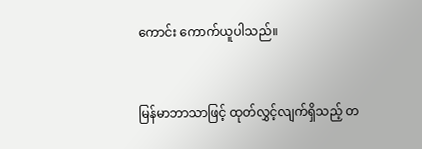ကောင်း ကောက်ယူပါသည်။


မြန်မာဘာသာဖြင့် ထုတ်လွှင့်လျက်ရှိသည့် တ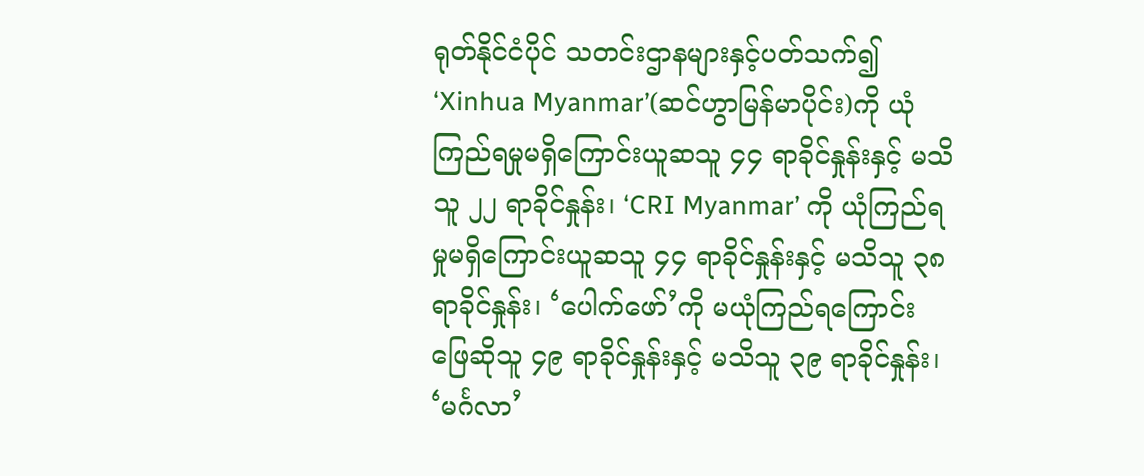ရုတ်နိုင်ငံပိုင် သတင်းဌာနများနှင့်ပတ်သက်၍ ‘Xinhua Myanmar’(ဆင်ဟွာမြန်မာပိုင်း)ကို ယုံကြည်ရမှုမရှိကြောင်းယူဆသူ ၄၄ ရာခိုင်နှုန်းနှင့် မသိသူ ၂၂ ရာခိုင်နှုန်း၊ ‘CRI Myanmar’ ကို ယုံကြည်ရမှုမရှိကြောင်းယူဆသူ ၄၄ ရာခိုင်နှုန်းနှင့် မသိသူ ၃၈ ရာခိုင်နှုန်း၊ ‘ပေါက်ဖော်’ကို မယုံကြည်ရကြောင်း ဖြေဆိုသူ ၄၉ ရာခိုင်နှုန်းနှင့် မသိသူ ၃၉ ရာခိုင်နှုန်း၊ ‘မင်္ဂလာ’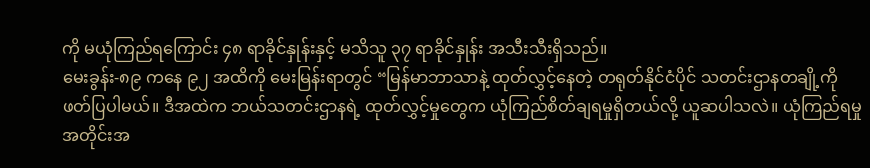ကို မယုံကြည်ရကြောင်း ၄၈ ရာခိုင်နှုန်းနှင့် မသိသူ ၃၇ ရာခိုင်နှုန်း အသီးသီးရှိသည်။
မေးခွန်း-၈၉ ကနေ ၉၂ အထိကို မေးမြန်းရာတွင် “မြန်မာဘာသာနဲ့ ထုတ်လွှင့်နေတဲ့ တရုတ်နိုင်ငံပိုင် သတင်းဌာနတချို့ကို ဖတ်ပြပါမယ်။ ဒီအထဲက ဘယ်သတင်းဌာနရဲ့ ထုတ်လွှင့်မှုတွေက ယုံကြည်စိတ်ချရမှုရှိတယ်လို့ ယူဆပါသလဲ။ ယုံကြည်ရမှု အတိုင်းအ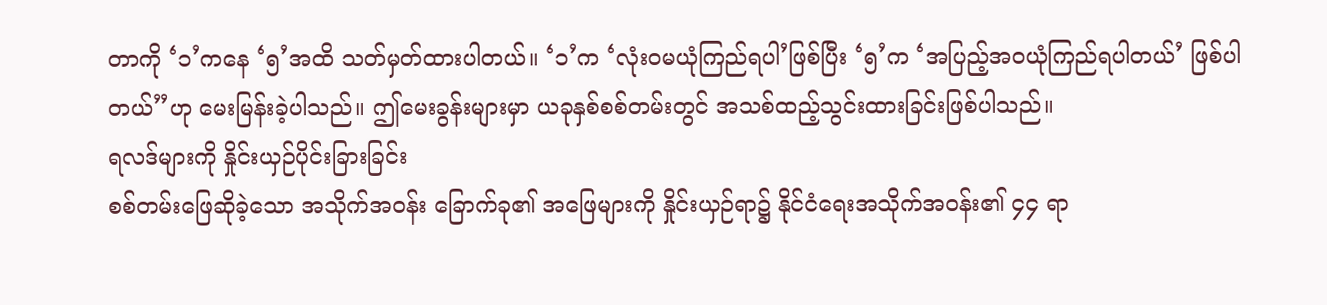တာကို ‘၁’ကနေ ‘၅’အထိ သတ်မှတ်ထားပါတယ်။ ‘၁’က ‘လုံးဝမယုံကြည်ရပါ’ဖြစ်ပြီး ‘၅’က ‘အပြည့်အဝယုံကြည်ရပါတယ်’ ဖြစ်ပါတယ်”ဟု မေးမြန်းခဲ့ပါသည်။ ဤမေးခွန်းများမှာ ယခုနှစ်စစ်တမ်းတွင် အသစ်ထည့်သွင်းထားခြင်းဖြစ်ပါသည်။
ရလဒ်များကို နှိုင်းယှဉ်ပိုင်းခြားခြင်း
စစ်တမ်းဖြေဆိုခဲ့သော အသိုက်အဝန်း ခြောက်ခု၏ အဖြေများကို နှိုင်းယှဉ်ရာ၌ နိုင်ငံရေးအသိုက်အဝန်း၏ ၄၄ ရာ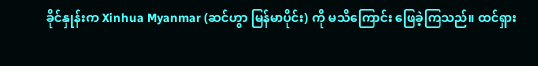ခိုင်နှုန်းက Xinhua Myanmar (ဆင်ဟွာ မြန်မာပိုင်း) ကို မသိကြောင်း ဖြေခဲ့ကြသည်။ ထင်ရှား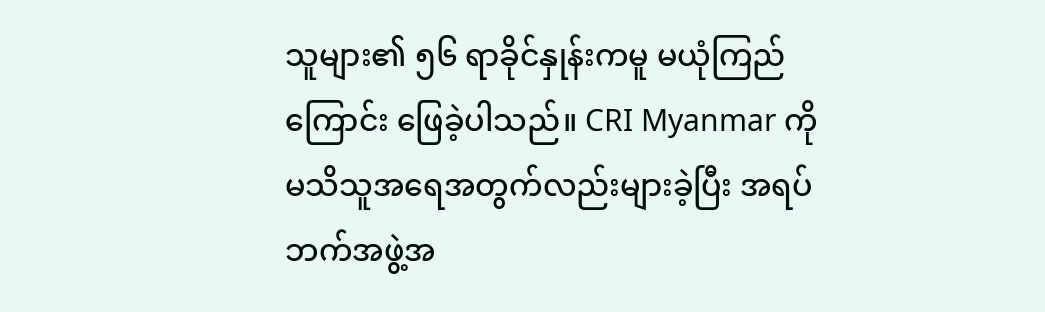သူများ၏ ၅၆ ရာခိုင်နှုန်းကမူ မယုံကြည်ကြောင်း ဖြေခဲ့ပါသည်။ CRI Myanmar ကို မသိသူအရေအတွက်လည်းများခဲ့ပြီး အရပ်ဘက်အဖွဲ့အ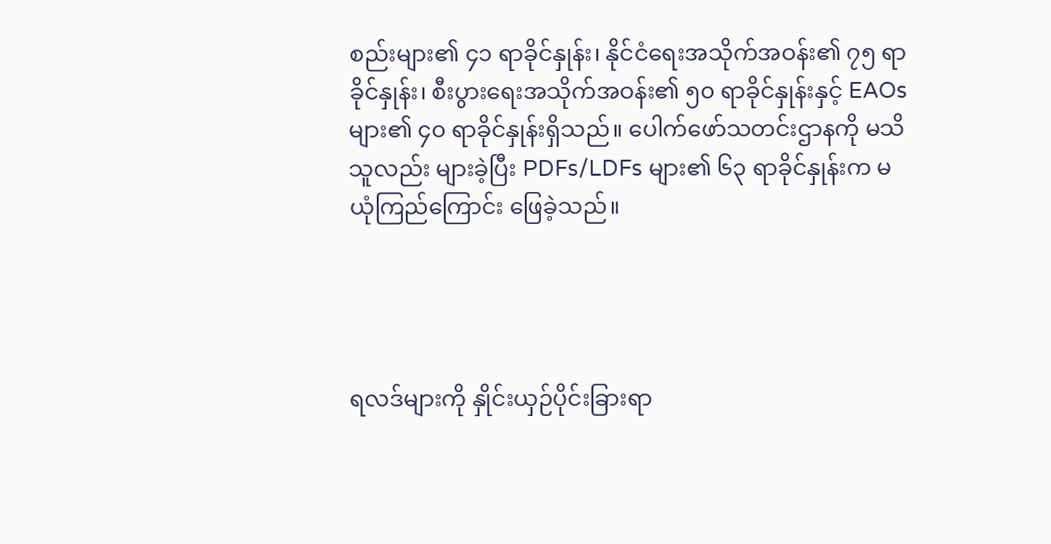စည်းများ၏ ၄၁ ရာခိုင်နှုန်း၊ နိုင်ငံရေးအသိုက်အဝန်း၏ ၇၅ ရာခိုင်နှုန်း၊ စီးပွားရေးအသိုက်အဝန်း၏ ၅၀ ရာခိုင်နှုန်းနှင့် EAOs များ၏ ၄၀ ရာခိုင်နှုန်းရှိသည်။ ပေါက်ဖော်သတင်းဌာနကို မသိသူလည်း များခဲ့ပြီး PDFs/LDFs များ၏ ၆၃ ရာခိုင်နှုန်းက မယုံကြည်ကြောင်း ဖြေခဲ့သည်။




ရလဒ်များကို နှိုင်းယှဉ်ပိုင်းခြားရာ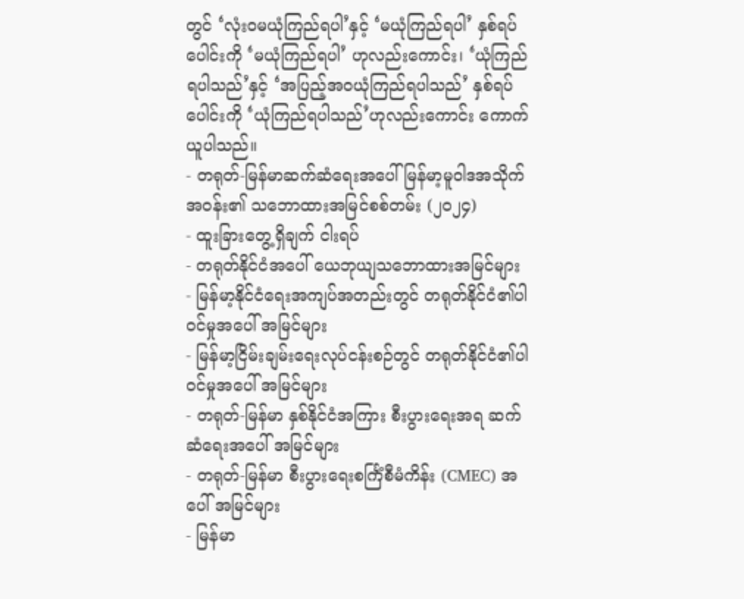တွင် ‘လုံးဝမယုံကြည်ရပါ’နှင့် ‘မယုံကြည်ရပါ’ နှစ်ရပ်ပေါင်းကို ‘မယုံကြည်ရပါ’ ဟုလည်းကောင်း၊ ‘ယုံကြည်ရပါသည်’နှင့် ‘အပြည့်အဝယုံကြည်ရပါသည်’ နှစ်ရပ်ပေါင်းကို ‘ယုံကြည်ရပါသည်’ဟုလည်းကောင်း ကောက်ယူပါသည်။
- တရုတ်-မြန်မာဆက်ဆံရေးအပေါ် မြန်မာ့မူဝါဒအသိုက်အဝန်း၏ သဘောထားအမြင်စစ်တမ်း (၂၀၂၄)
- ထူးခြားတွေ့ရှိချက် ငါးရပ်
- တရုတ်နိုင်ငံအပေါ် ယေဘုယျသဘောထားအမြင်များ
- မြန်မာ့နိုင်ငံရေးအကျပ်အတည်းတွင် တရုတ်နိုင်ငံ၏ပါဝင်မှုအပေါ် အမြင်များ
- မြန်မာ့ငြိမ်းချမ်းရေးလုပ်ငန်းစဉ်တွင် တရုတ်နိုင်ငံ၏ပါဝင်မှုအပေါ် အမြင်များ
- တရုတ်-မြန်မာ နှစ်နိုင်ငံအကြား စီးပွားရေးအရ ဆက်ဆံရေးအပေါ် အမြင်များ
- တရုတ်-မြန်မာ စီးပွားရေးစင်္ကြံစီမံကိန်း (CMEC) အပေါ် အမြင်များ
- မြန်မာ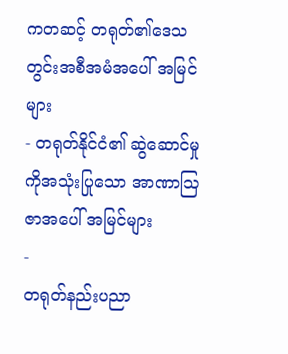ကတဆင့် တရုတ်၏ဒေသတွင်းအစီအမံအပေါ် အမြင်များ
- တရုတ်နိုင်ငံ၏ ဆွဲဆောင်မှုကိုအသုံးပြုသော အာဏာဩဇာအပေါ် အမြင်များ
-
တရုတ်နည်းပညာ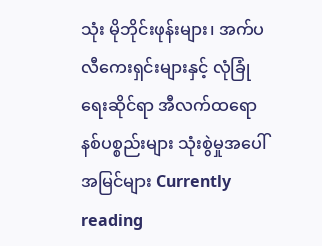သုံး မိုဘိုင်းဖုန်းများ၊ အက်ပလီကေးရှင်းများနှင့် လုံခြုံရေးဆိုင်ရာ အီလက်ထရောနစ်ပစ္စည်းများ သုံးစွဲမှုအပေါ် အမြင်များ Currently reading